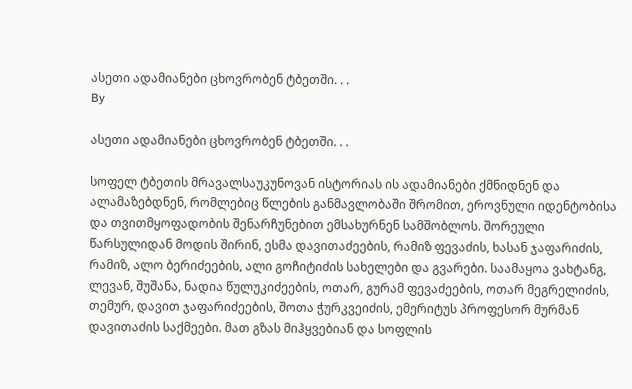ასეთი ადამიანები ცხოვრობენ ტბეთში. . .
By

ასეთი ადამიანები ცხოვრობენ ტბეთში. . .

სოფელ ტბეთის მრავალსაუკუნოვან ისტორიას ის ადამიანები ქმნიდნენ და ალამაზებდნენ, რომლებიც წლების განმავლობაში შრომით, ეროვნული იდენტობისა და თვითმყოფადობის შენარჩუნებით ემსახურნენ სამშობლოს. შორეული წარსულიდან მოდის შირინ, ესმა დავითაძეების, რამიზ ფევაძის, ხასან ჯაფარიძის, რამიზ, ალო ბერიძეების, ალი გოჩიტიძის სახელები და გვარები. საამაყოა ვახტანგ, ლევან, შუშანა, ნადია წულუკიძეების, ოთარ, გურამ ფევაძეების, ოთარ მეგრელიძის, თემურ, დავით ჯაფარიძეების, შოთა ჭურკვეიძის, ემერიტუს პროფესორ მურმან დავითაძის საქმეები. მათ გზას მიჰყვებიან და სოფლის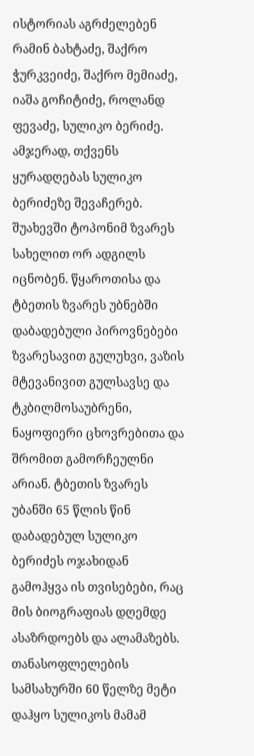ისტორიას აგრძელებენ რამინ ბახტაძე, შაქრო ჭურკვეიძე, შაქრო მემიაძე, იაშა გოჩიტიძე, როლანდ ფევაძე, სულიკო ბერიძე. ამჯერად, თქვენს ყურადღებას სულიკო ბერიძეზე შევაჩერებ.
შუახევში ტოპონიმ ზვარეს სახელით ორ ადგილს იცნობენ. წყაროთისა და ტბეთის ზვარეს უბნებში დაბადებული პიროვნებები ზვარესავით გულუხვი, ვაზის მტევანივით გულსავსე და ტკბილმოსაუბრენი, ნაყოფიერი ცხოვრებითა და შრომით გამორჩეულნი არიან. ტბეთის ზვარეს უბანში 65 წლის წინ დაბადებულ სულიკო ბერიძეს ოჯახიდან გამოჰყვა ის თვისებები, რაც მის ბიოგრაფიას დღემდე ასაზრდოებს და ალამაზებს.
თანასოფლელების სამსახურში 60 წელზე მეტი დაჰყო სულიკოს მამამ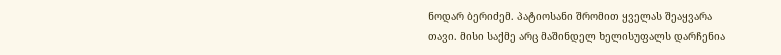ნოდარ ბერიძემ. პატიოსანი შრომით ყველას შეაყვარა თავი. მისი საქმე არც მაშინდელ ხელისუფალს დარჩენია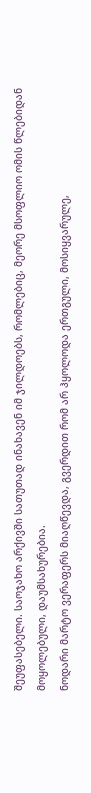შეუფასებელი. საოჯახო არქივში სათუთად ინახავენ იმ ჯილდოებს, რომლებიც, მეორე მსოფლიო ომის წლებიდან მოყოლებული, დაუმსახურებია.
ნოდარი მარტო ვერაფერს მიაღწევდა, გვერდით რომ არ ჰყოლოდა ერთგული, მოსიყვარულე,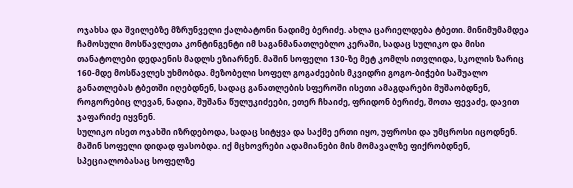ოჯახსა და შვილებზე მზრუნველი ქალბატონი ნადიმე ბერიძე. ახლა ცარიელდება ტბეთი. მინიმუმამდეა ჩამოსული მოსწავლეთა კონტინგენტი იმ საგანმანათლებლო კერაში, სადაც სულიკო და მისი თანატოლები დედაენის მადლს ეზიარნენ. მაშინ სოფელი 130-ზე მეტ კომლს ითვლიდა, სკოლის ზარიც 160-მდე მოსწავლეს უხმობდა. მეზობელი სოფელ გოგაძეების მკვიდრი გოგო-ბიჭები საშუალო განათლებას ტბეთში იღებდნენ, სადაც განათლების სფეროში ისეთი ამაგდარები მუშაობდნენ, როგორებიც ლევან, ნადია, შუშანა წულუკიძეები, ეთერ ჩხაიძე, ფრიდონ ბერიძე, შოთა ფევაძე, დავით ჯაფარიძე იყვნენ.
სულიკო ისეთ ოჯახში იზრდებოდა, სადაც სიტყვა და საქმე ერთი იყო, უფროსი და უმცროსი იცოდნენ. მაშინ სოფელი დიდად ფასობდა. იქ მცხოვრები ადამიანები მის მომავალზე ფიქრობდნენ, სპეციალობასაც სოფელზე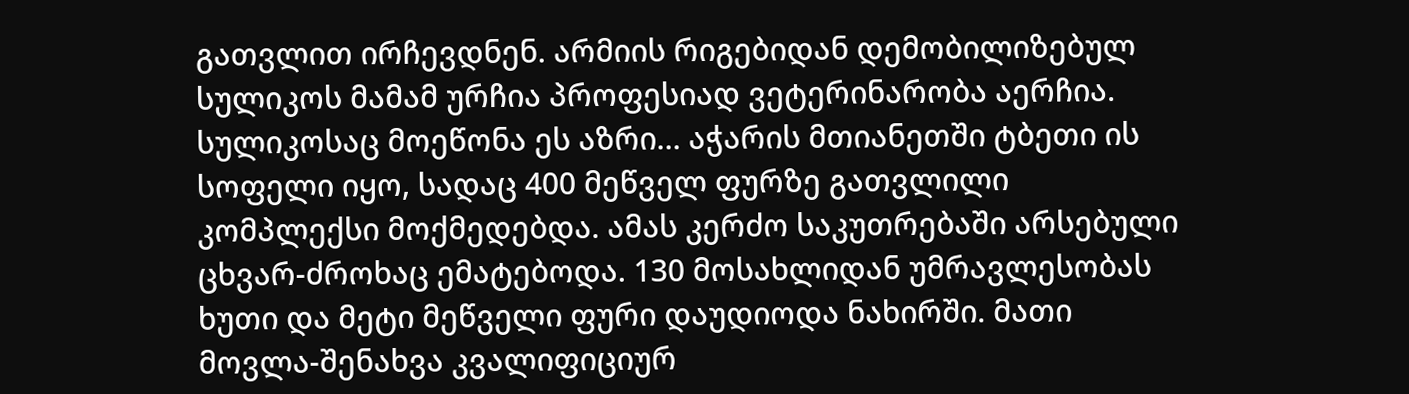გათვლით ირჩევდნენ. არმიის რიგებიდან დემობილიზებულ სულიკოს მამამ ურჩია პროფესიად ვეტერინარობა აერჩია. სულიკოსაც მოეწონა ეს აზრი… აჭარის მთიანეთში ტბეთი ის სოფელი იყო, სადაც 400 მეწველ ფურზე გათვლილი კომპლექსი მოქმედებდა. ამას კერძო საკუთრებაში არსებული ცხვარ-ძროხაც ემატებოდა. 130 მოსახლიდან უმრავლესობას ხუთი და მეტი მეწველი ფური დაუდიოდა ნახირში. მათი მოვლა-შენახვა კვალიფიციურ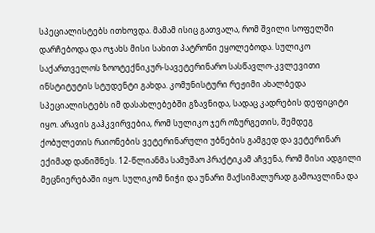სპეციალისტებს ითხოვდა. მამამ ისიც გათვალა, რომ შვილი სოფელში დარჩებოდა და ოჯახს მისი სახით პატრონი ეყოლებოდა. სულიკო საქართველოს ზოოტექნიკურ-სავეტერინარო სასწავლო-კვლევითი ინსტიტუტის სტუდენტი გახდა. კომუნისტური რეჟიმი ახალბედა სპეციალისტებს იმ დასახლებებში გზავნიდა, სადაც კადრების დეფიციტი იყო. არავის გაჰკვირვებია, რომ სულიკო ჯერ ოზურგეთის, შემდეგ ქობულეთის რაიონების ვეტერინარული უბნების გამგედ და ვეტერინარ ექიმად დანიშნეს. 12-წლიანმა სამუშაო პრაქტიკამ აჩვენა, რომ მისი ადგილი მეცნიერებაში იყო. სულიკომ ნიჭი და უნარი მაქსიმალურად გამოავლინა და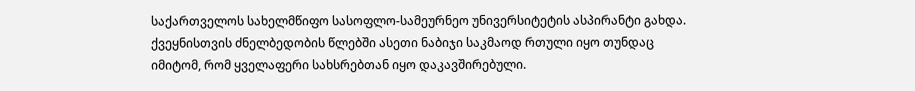საქართველოს სახელმწიფო სასოფლო-სამეურნეო უნივერსიტეტის ასპირანტი გახდა. ქვეყნისთვის ძნელბედობის წლებში ასეთი ნაბიჯი საკმაოდ რთული იყო თუნდაც იმიტომ, რომ ყველაფერი სახსრებთან იყო დაკავშირებული.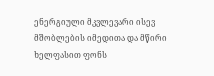ენერგიული მკვლევარი ისევ მშობლების იმედითა და მწირი ხელფასით ფონს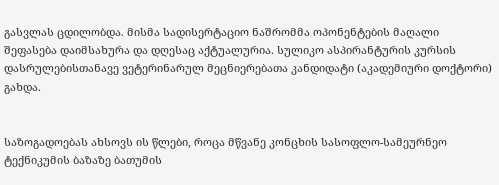გასვლას ცდილობდა. მისმა სადისერტაციო ნაშრომმა ოპონენტების მაღალი შეფასება დაიმსახურა და დღესაც აქტუალურია. სულიკო ასპირანტურის კურსის დასრულებისთანავე ვეტერინარულ მეცნიერებათა კანდიდატი (აკადემიური დოქტორი) გახდა.


საზოგადოებას ახსოვს ის წლები, როცა მწვანე კონცხის სასოფლო-სამეურნეო ტექნიკუმის ბაზაზე ბათუმის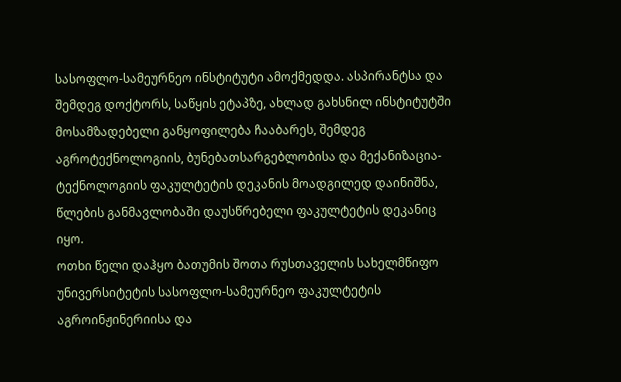სასოფლო-სამეურნეო ინსტიტუტი ამოქმედდა. ასპირანტსა და შემდეგ დოქტორს, საწყის ეტაპზე, ახლად გახსნილ ინსტიტუტში მოსამზადებელი განყოფილება ჩააბარეს, შემდეგ აგროტექნოლოგიის, ბუნებათსარგებლობისა და მექანიზაცია-ტექნოლოგიის ფაკულტეტის დეკანის მოადგილედ დაინიშნა, წლების განმავლობაში დაუსწრებელი ფაკულტეტის დეკანიც იყო.
ოთხი წელი დაჰყო ბათუმის შოთა რუსთაველის სახელმწიფო უნივერსიტეტის სასოფლო-სამეურნეო ფაკულტეტის აგროინჟინერიისა და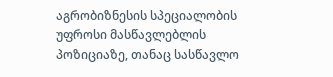აგრობიზნესის სპეციალობის უფროსი მასწავლებლის პოზიციაზე, თანაც სასწავლო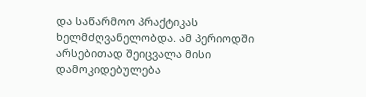და საწარმოო პრაქტიკას ხელმძღვანელობდა. ამ პერიოდში არსებითად შეიცვალა მისი დამოკიდებულება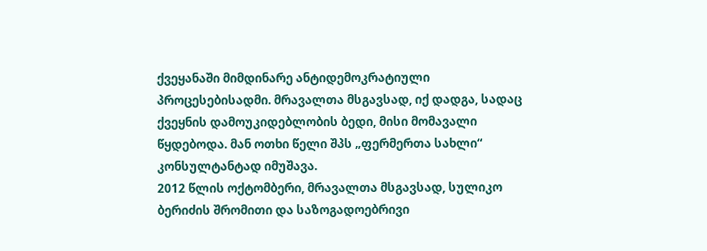ქვეყანაში მიმდინარე ანტიდემოკრატიული პროცესებისადმი. მრავალთა მსგავსად, იქ დადგა, სადაც ქვეყნის დამოუკიდებლობის ბედი, მისი მომავალი წყდებოდა. მან ოთხი წელი შპს „ფერმერთა სახლი“ კონსულტანტად იმუშავა.
2012 წლის ოქტომბერი, მრავალთა მსგავსად, სულიკო ბერიძის შრომითი და საზოგადოებრივი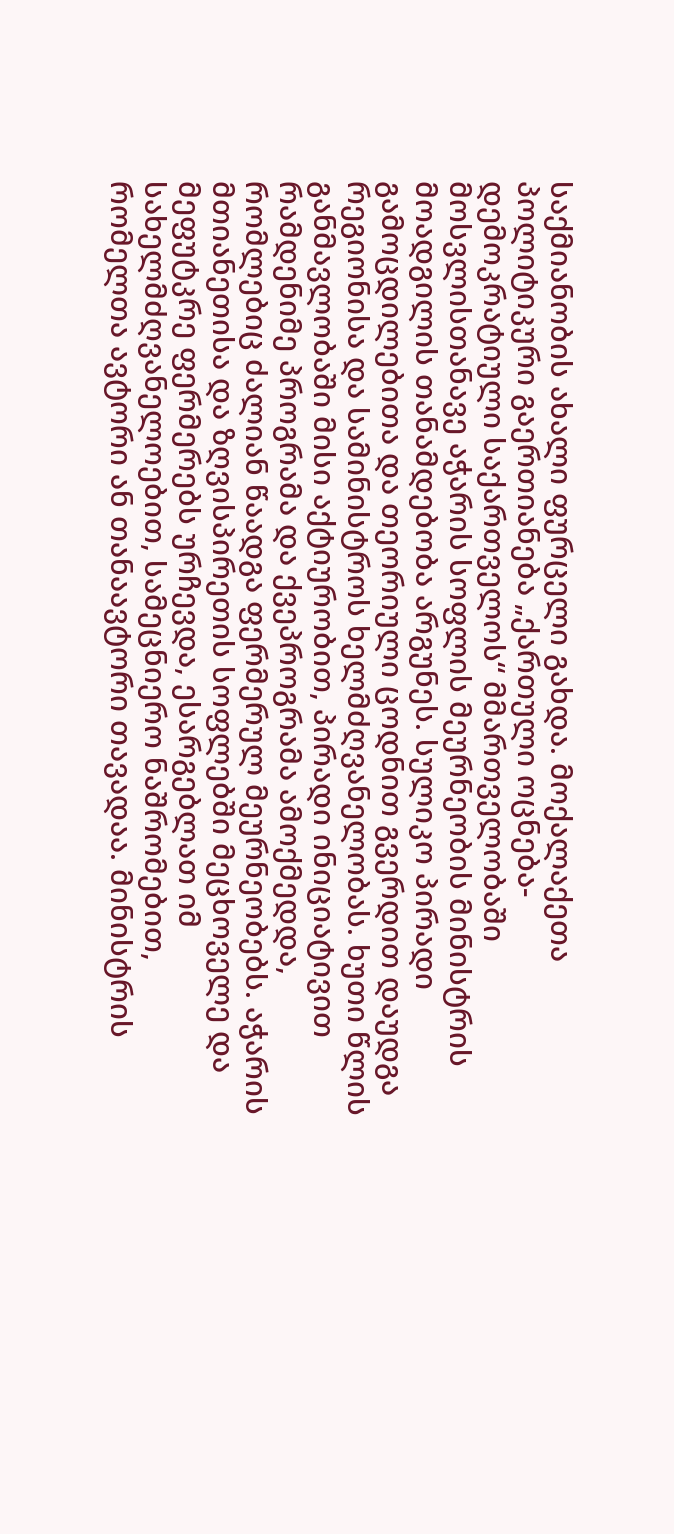საქმიანობის ახალი ფურცელი გახდა. მოქალაქეთა პოლიტიკური გაერთიანება „ქართული ოცნება- დემოკრატიული საქართველოს“ მმართველობაში მოსვლისთანავე აჭარის სოფლის მეურნეობის მინისტრის მოადგილის თანამდებობა არგუნეს. სულიკო პირადი გამოცდილებითა და თეორიული ცოდნით გვერდით დაუდგა რეგიონისა და სამინისტროს ხელმძღვანელობას. ხუთი წლის განმავლობაში მისი აქტიურობით, პირადი ინიციატივით რამდენიმე პროგრამა და ქვეპროგრამა ამოქმედდა, რომლებიც ძალიან წაადგა ფერმერულ მეურნეობებს. აჭარის მთიანეთისა და ზღვისპირეთის სოფლებში მეცხოველე და მეფუტკრე ფერმერებს ურჩევდა, ესარგებლათ იმ სახელმძღვანელოებით, სამეცნიერო ნაშრომებით, რომელთა ავტორი ან თანაავტორი თავადაა. მინისტრის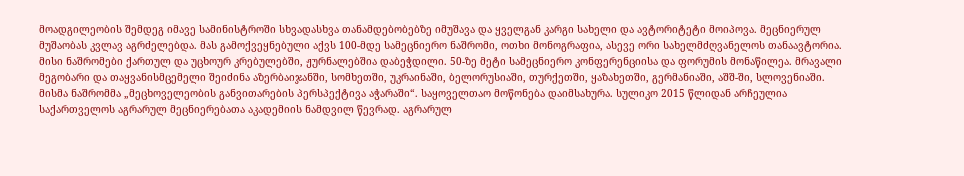მოადგილეობის შემდეგ იმავე სამინისტროში სხვადასხვა თანამდებობებზე იმუშავა და ყველგან კარგი სახელი და ავტორიტეტი მოიპოვა. მეცნიერულ მუშაობას კვლავ აგრძელებდა. მას გამოქვეყნებული აქვს 100-მდე სამეცნიერო ნაშრომი, ოთხი მონოგრაფია, ასევე ორი სახელმძღვანელოს თანაავტორია. მისი ნაშრომები ქართულ და უცხოურ კრებულებში, ჟურნალებშია დაბეჭდილი. 50-ზე მეტი სამეცნიერო კონფერენციისა და ფორუმის მონაწილეა. მრავალი მეგობარი და თაყვანისმცემელი შეიძინა აზერბაიჯანში, სომხეთში, უკრაინაში, ბელორუსიაში, თურქეთში, ყაზახეთში, გერმანიაში, აშშ-ში, სლოვენიაში.
მისმა ნაშრომმა „მეცხოველეობის განვითარების პერსპექტივა აჭარაში“. საყოველთაო მოწონება დაიმსახურა. სულიკო 2015 წლიდან არჩეულია საქართველოს აგრარულ მეცნიერებათა აკადემიის ნამდვილ წევრად. აგრარულ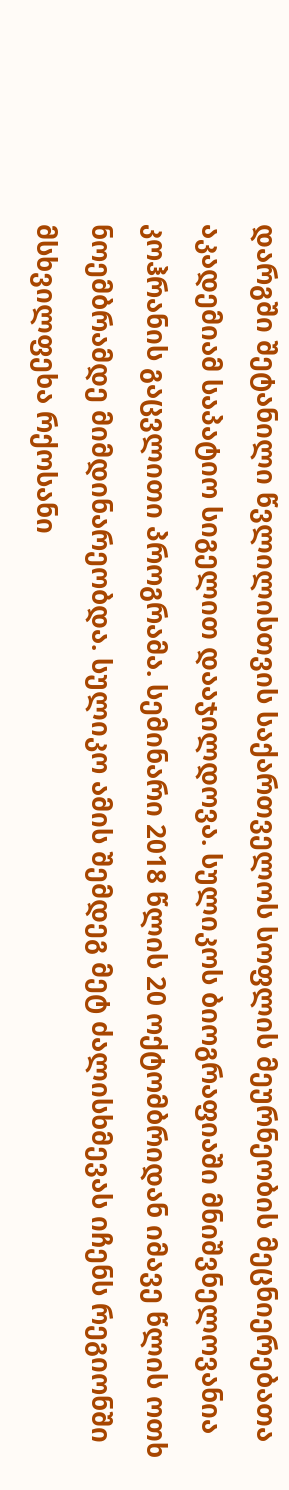დარგში შეტანილი წვლილისთვის საქართველოს სოფლის მეურნეობის მეცნიერებათა აკადემიამ საპატიო სიგელით დააჯილდოვა. სულიკოს ბიოგრაფიაში მნიშვნელოვანია კოჰრანის გაცვლითი პროგრამა. სემინარი 2018 წლის 20 ოქტომბრიდან იმავე წლის ოთხ ნოემბრამდე მიმდინარეობდა. სულიკო ამის შემდეგ მეტ ძალისხმევას იჩენს რეგიონში მსხვილფეხა რქოსანი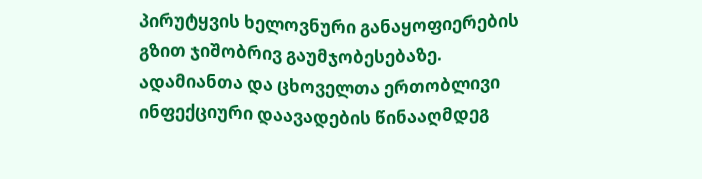პირუტყვის ხელოვნური განაყოფიერების გზით ჯიშობრივ გაუმჯობესებაზე. ადამიანთა და ცხოველთა ერთობლივი ინფექციური დაავადების წინააღმდეგ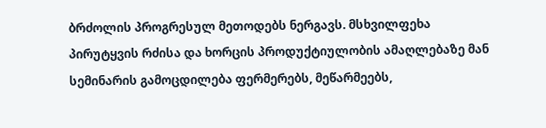ბრძოლის პროგრესულ მეთოდებს ნერგავს. მსხვილფეხა პირუტყვის რძისა და ხორცის პროდუქტიულობის ამაღლებაზე მან სემინარის გამოცდილება ფერმერებს, მეწარმეებს,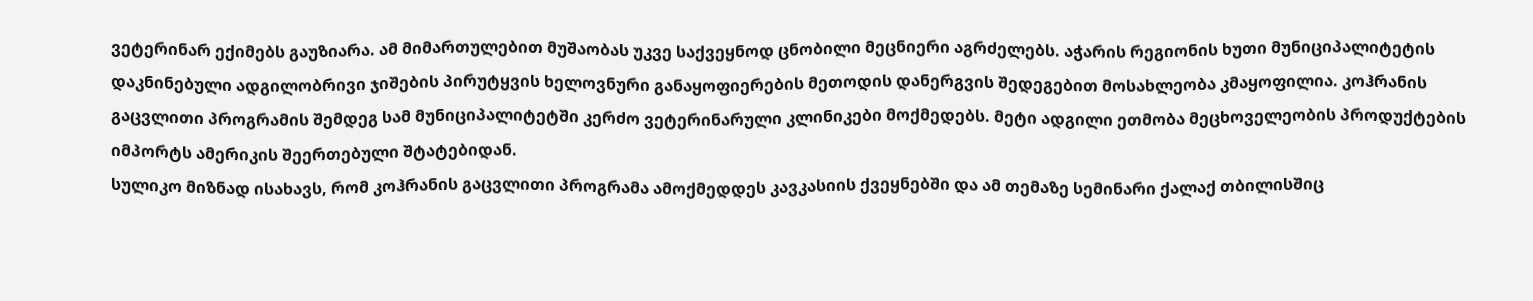ვეტერინარ ექიმებს გაუზიარა. ამ მიმართულებით მუშაობას უკვე საქვეყნოდ ცნობილი მეცნიერი აგრძელებს. აჭარის რეგიონის ხუთი მუნიციპალიტეტის დაკნინებული ადგილობრივი ჯიშების პირუტყვის ხელოვნური განაყოფიერების მეთოდის დანერგვის შედეგებით მოსახლეობა კმაყოფილია. კოჰრანის გაცვლითი პროგრამის შემდეგ სამ მუნიციპალიტეტში კერძო ვეტერინარული კლინიკები მოქმედებს. მეტი ადგილი ეთმობა მეცხოველეობის პროდუქტების იმპორტს ამერიკის შეერთებული შტატებიდან.
სულიკო მიზნად ისახავს, რომ კოჰრანის გაცვლითი პროგრამა ამოქმედდეს კავკასიის ქვეყნებში და ამ თემაზე სემინარი ქალაქ თბილისშიც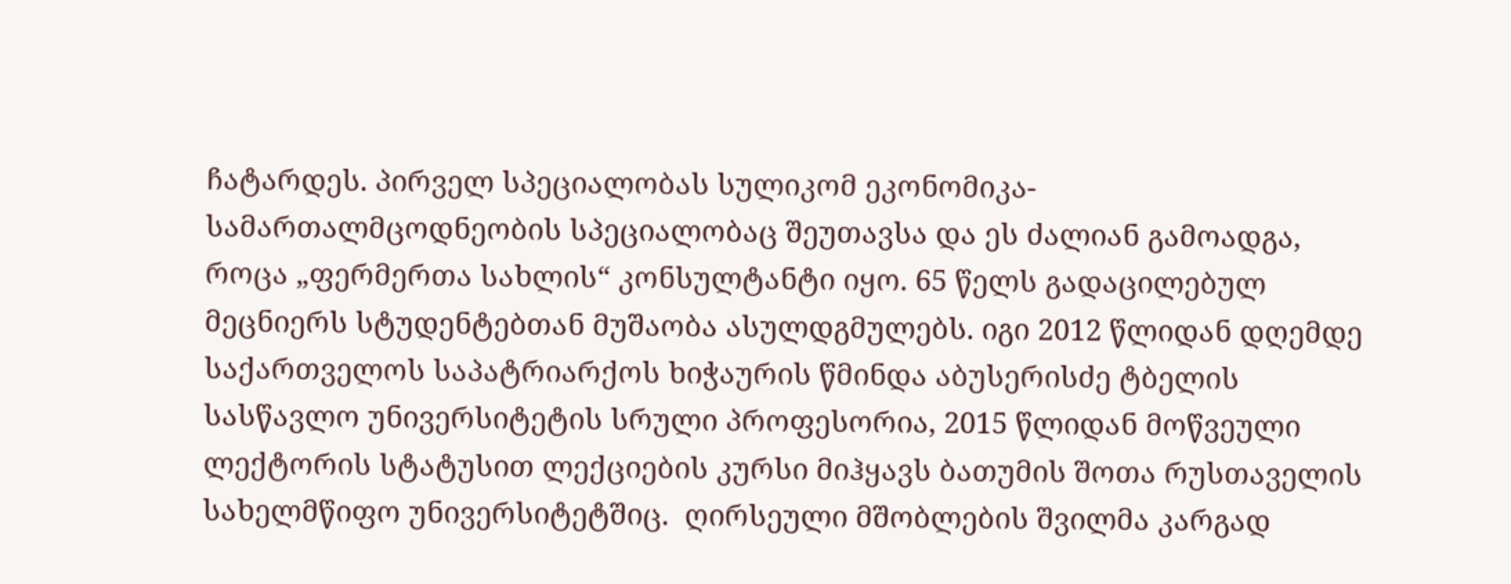ჩატარდეს. პირველ სპეციალობას სულიკომ ეკონომიკა-სამართალმცოდნეობის სპეციალობაც შეუთავსა და ეს ძალიან გამოადგა, როცა „ფერმერთა სახლის“ კონსულტანტი იყო. 65 წელს გადაცილებულ მეცნიერს სტუდენტებთან მუშაობა ასულდგმულებს. იგი 2012 წლიდან დღემდე საქართველოს საპატრიარქოს ხიჭაურის წმინდა აბუსერისძე ტბელის სასწავლო უნივერსიტეტის სრული პროფესორია, 2015 წლიდან მოწვეული ლექტორის სტატუსით ლექციების კურსი მიჰყავს ბათუმის შოთა რუსთაველის სახელმწიფო უნივერსიტეტშიც.  ღირსეული მშობლების შვილმა კარგად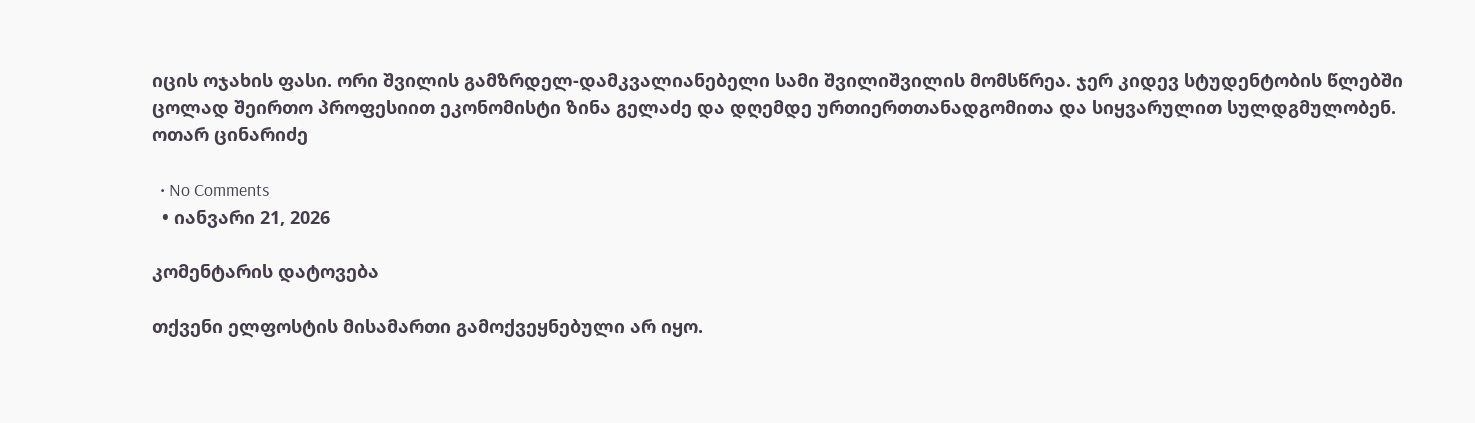იცის ოჯახის ფასი. ორი შვილის გამზრდელ-დამკვალიანებელი სამი შვილიშვილის მომსწრეა. ჯერ კიდევ სტუდენტობის წლებში ცოლად შეირთო პროფესიით ეკონომისტი ზინა გელაძე და დღემდე ურთიერთთანადგომითა და სიყვარულით სულდგმულობენ.
ოთარ ცინარიძე

  • No Comments
  • იანვარი 21, 2026

კომენტარის დატოვება

თქვენი ელფოსტის მისამართი გამოქვეყნებული არ იყო.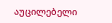აუცილებელი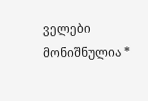ველები მონიშნულია *